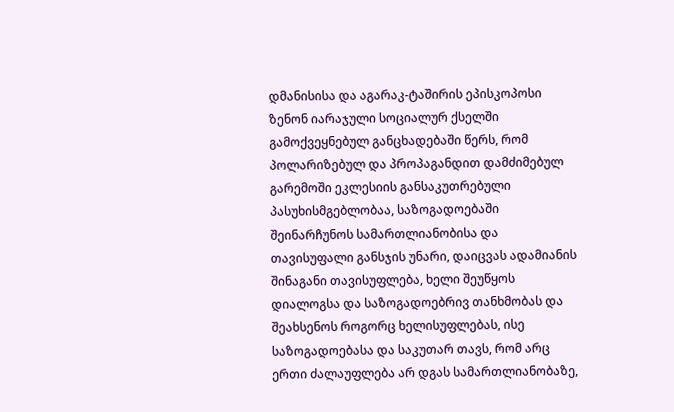დმანისისა და აგარაკ-ტაშირის ეპისკოპოსი ზენონ იარაჯული სოციალურ ქსელში გამოქვეყნებულ განცხადებაში წერს, რომ პოლარიზებულ და პროპაგანდით დამძიმებულ გარემოში ეკლესიის განსაკუთრებული პასუხისმგებლობაა, საზოგადოებაში შეინარჩუნოს სამართლიანობისა და თავისუფალი განსჯის უნარი, დაიცვას ადამიანის შინაგანი თავისუფლება, ხელი შეუწყოს დიალოგსა და საზოგადოებრივ თანხმობას და შეახსენოს როგორც ხელისუფლებას, ისე საზოგადოებასა და საკუთარ თავს, რომ არც ერთი ძალაუფლება არ დგას სამართლიანობაზე,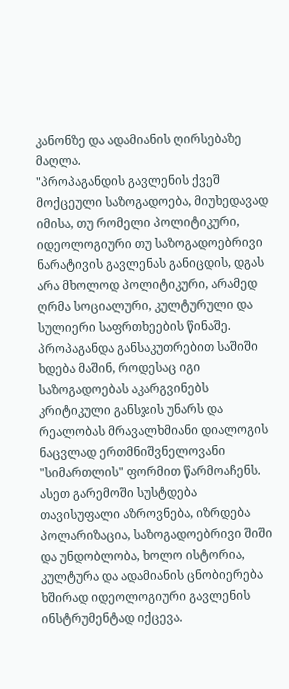კანონზე და ადამიანის ღირსებაზე მაღლა.
"პროპაგანდის გავლენის ქვეშ მოქცეული საზოგადოება, მიუხედავად იმისა, თუ რომელი პოლიტიკური, იდეოლოგიური თუ საზოგადოებრივი ნარატივის გავლენას განიცდის, დგას არა მხოლოდ პოლიტიკური, არამედ ღრმა სოციალური, კულტურული და სულიერი საფრთხეების წინაშე.
პროპაგანდა განსაკუთრებით საშიში ხდება მაშინ, როდესაც იგი საზოგადოებას აკარგვინებს კრიტიკული განსჯის უნარს და რეალობას მრავალხმიანი დიალოგის ნაცვლად ერთმნიშვნელოვანი "სიმართლის" ფორმით წარმოაჩენს. ასეთ გარემოში სუსტდება თავისუფალი აზროვნება, იზრდება პოლარიზაცია, საზოგადოებრივი შიში და უნდობლობა, ხოლო ისტორია, კულტურა და ადამიანის ცნობიერება ხშირად იდეოლოგიური გავლენის ინსტრუმენტად იქცევა.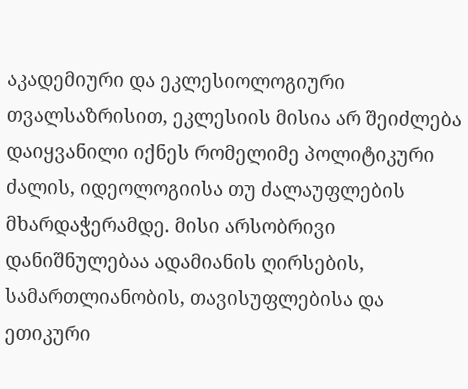აკადემიური და ეკლესიოლოგიური თვალსაზრისით, ეკლესიის მისია არ შეიძლება დაიყვანილი იქნეს რომელიმე პოლიტიკური ძალის, იდეოლოგიისა თუ ძალაუფლების მხარდაჭერამდე. მისი არსობრივი დანიშნულებაა ადამიანის ღირსების, სამართლიანობის, თავისუფლებისა და ეთიკური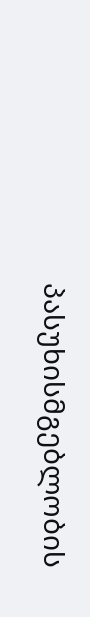პასუხისმგებლობის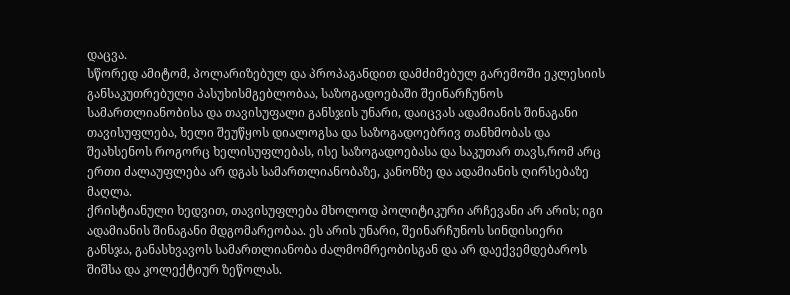დაცვა.
სწორედ ამიტომ, პოლარიზებულ და პროპაგანდით დამძიმებულ გარემოში ეკლესიის განსაკუთრებული პასუხისმგებლობაა, საზოგადოებაში შეინარჩუნოს სამართლიანობისა და თავისუფალი განსჯის უნარი, დაიცვას ადამიანის შინაგანი თავისუფლება, ხელი შეუწყოს დიალოგსა და საზოგადოებრივ თანხმობას და შეახსენოს როგორც ხელისუფლებას, ისე საზოგადოებასა და საკუთარ თავს,რომ არც ერთი ძალაუფლება არ დგას სამართლიანობაზე, კანონზე და ადამიანის ღირსებაზე მაღლა.
ქრისტიანული ხედვით, თავისუფლება მხოლოდ პოლიტიკური არჩევანი არ არის; იგი ადამიანის შინაგანი მდგომარეობაა. ეს არის უნარი, შეინარჩუნოს სინდისიერი განსჯა, განასხვავოს სამართლიანობა ძალმომრეობისგან და არ დაექვემდებაროს შიშსა და კოლექტიურ ზეწოლას.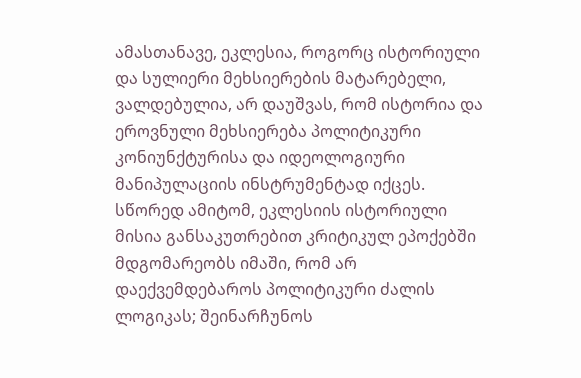ამასთანავე, ეკლესია, როგორც ისტორიული და სულიერი მეხსიერების მატარებელი, ვალდებულია, არ დაუშვას, რომ ისტორია და ეროვნული მეხსიერება პოლიტიკური კონიუნქტურისა და იდეოლოგიური მანიპულაციის ინსტრუმენტად იქცეს.
სწორედ ამიტომ, ეკლესიის ისტორიული მისია განსაკუთრებით კრიტიკულ ეპოქებში მდგომარეობს იმაში, რომ არ დაექვემდებაროს პოლიტიკური ძალის ლოგიკას; შეინარჩუნოს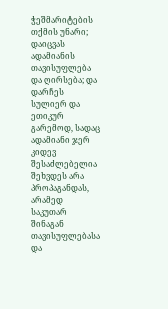ჭეშმარიტების თქმის უნარი; დაიცვას ადამიანის თავისუფლება და ღირსება; და დარჩეს სულიერ და ეთიკურ გარემოდ, სადაც ადამიანი ჯერ კიდევ შესაძლებელია შეხვდეს არა პროპაგანდას, არამედ საკუთარ შინაგან თავისუფლებასა და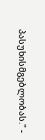პასუხისმგებლობას." -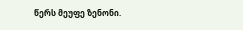წერს მეუფე ზენონი.